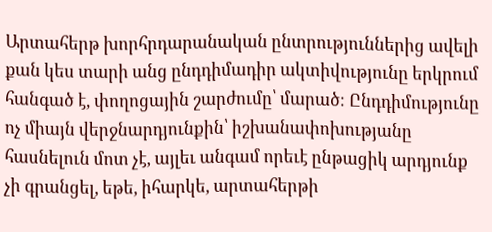Արտահերթ խորհրդարանական ընտրություններից ավելի քան կես տարի անց ընդդիմադիր ակտիվությունը երկրում հանգած է, փողոցային շարժումը՝ մարած։ Ընդդիմությունը ոչ միայն վերջնարդյունքին՝ իշխանափոխությանը հասնելուն մոտ չէ, այլեւ անգամ որեւէ ընթացիկ արդյունք չի գրանցել, եթե, իհարկե, արտահերթի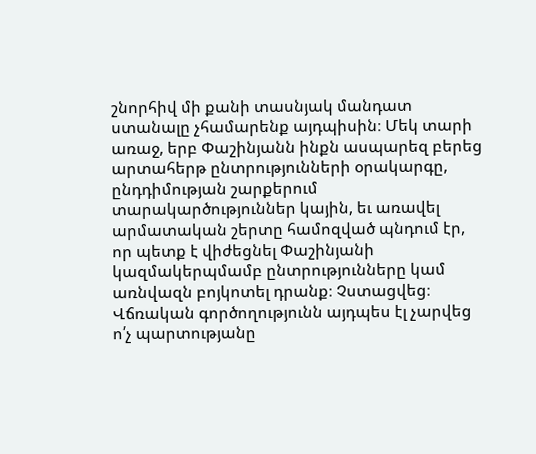շնորհիվ մի քանի տասնյակ մանդատ ստանալը չհամարենք այդպիսին։ Մեկ տարի առաջ, երբ Փաշինյանն ինքն ասպարեզ բերեց արտահերթ ընտրությունների օրակարգը, ընդդիմության շարքերում տարակարծություններ կային, եւ առավել արմատական շերտը համոզված պնդում էր, որ պետք է վիժեցնել Փաշինյանի կազմակերպմամբ ընտրությունները կամ առնվազն բոյկոտել դրանք։ Չստացվեց։
Վճռական գործողությունն այդպես էլ չարվեց ո՛չ պարտությանը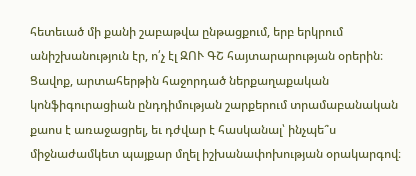հետեւած մի քանի շաբաթվա ընթացքում, երբ երկրում անիշխանություն էր, ո՛չ էլ ԶՈՒ ԳՇ հայտարարության օրերին։ Ցավոք, արտահերթին հաջորդած ներքաղաքական կոնֆիգուրացիան ընդդիմության շարքերում տրամաբանական քաոս է առաջացրել, եւ դժվար է հասկանալ՝ ինչպե՞ս միջնաժամկետ պայքար մղել իշխանափոխության օրակարգով։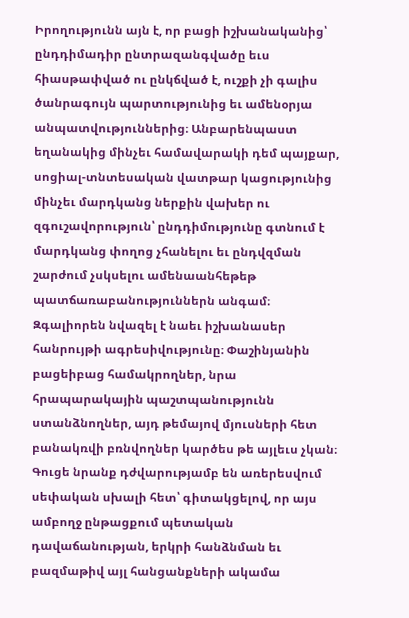Իրողությունն այն է, որ բացի իշխանականից՝ ընդդիմադիր ընտրազանգվածը եւս հիասթափված ու ընկճված է, ուշքի չի գալիս ծանրագույն պարտությունից եւ ամենօրյա անպատվություններից։ Անբարենպաստ եղանակից մինչեւ համավարակի դեմ պայքար, սոցիալ-տնտեսական վատթար կացությունից մինչեւ մարդկանց ներքին վախեր ու զգուշավորություն՝ ընդդիմությունը գտնում է մարդկանց փողոց չհանելու եւ ընդվզման շարժում չսկսելու ամենաանհեթեթ պատճառաբանություններն անգամ։
Զգալիորեն նվազել է նաեւ իշխանասեր հանրույթի ագրեսիվությունը։ Փաշինյանին բացեիբաց համակրողներ, նրա հրապարակային պաշտպանությունն ստանձնողներ, այդ թեմայով մյուսների հետ բանակռվի բռնվողներ կարծես թե այլեւս չկան։ Գուցե նրանք դժվարությամբ են առերեսվում սեփական սխալի հետ՝ գիտակցելով, որ այս ամբողջ ընթացքում պետական դավաճանության, երկրի հանձնման եւ բազմաթիվ այլ հանցանքների ակամա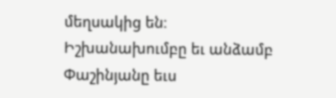մեղսակից են։
Իշխանախումբը եւ անձամբ Փաշինյանը եւս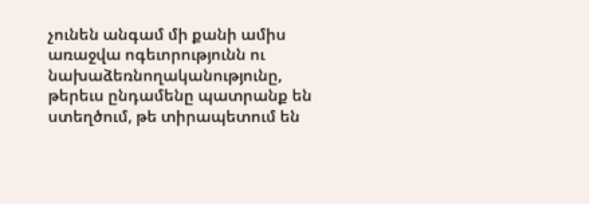չունեն անգամ մի քանի ամիս առաջվա ոգեւորությունն ու նախաձեռնողականությունը, թերեւս ընդամենը պատրանք են ստեղծում, թե տիրապետում են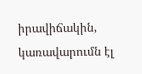իրավիճակին, կառավարումն էլ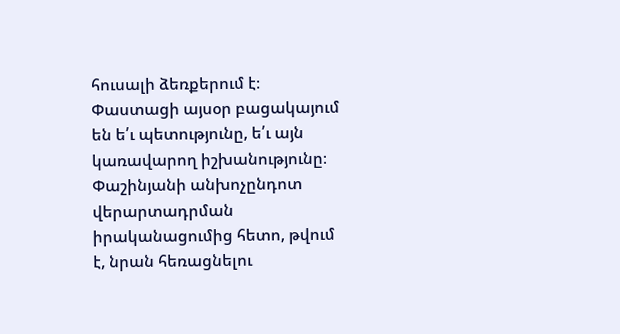հուսալի ձեռքերում է։ Փաստացի այսօր բացակայում են ե՛ւ պետությունը, ե՛ւ այն կառավարող իշխանությունը։ Փաշինյանի անխոչընդոտ վերարտադրման իրականացումից հետո, թվում է, նրան հեռացնելու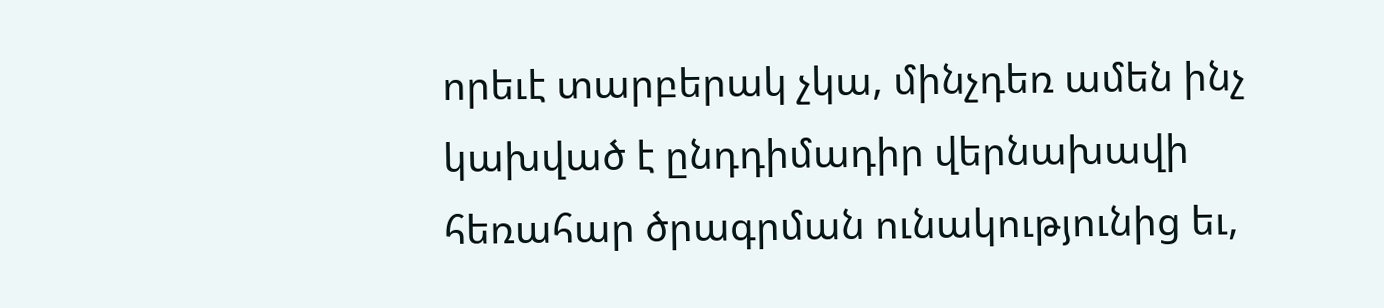որեւէ տարբերակ չկա, մինչդեռ ամեն ինչ կախված է ընդդիմադիր վերնախավի հեռահար ծրագրման ունակությունից եւ,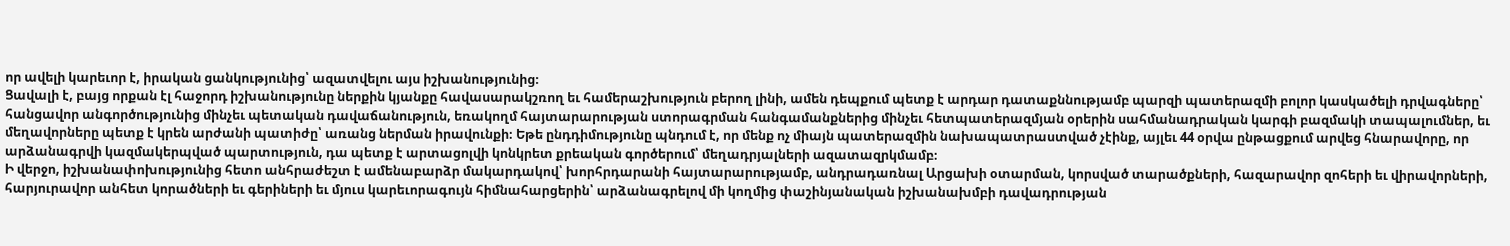որ ավելի կարեւոր է, իրական ցանկությունից՝ ազատվելու այս իշխանությունից։
Ցավալի է, բայց որքան էլ հաջորդ իշխանությունը ներքին կյանքը հավասարակշռող եւ համերաշխություն բերող լինի, ամեն դեպքում պետք է արդար դատաքննությամբ պարզի պատերազմի բոլոր կասկածելի դրվագները՝ հանցավոր անգործությունից մինչեւ պետական դավաճանություն, եռակողմ հայտարարության ստորագրման հանգամանքներից մինչեւ հետպատերազմյան օրերին սահմանադրական կարգի բազմակի տապալումներ, եւ մեղավորները պետք է կրեն արժանի պատիժը՝ առանց ներման իրավունքի։ Եթե ընդդիմությունը պնդում է, որ մենք ոչ միայն պատերազմին նախապատրաստված չէինք, այլեւ 44 օրվա ընթացքում արվեց հնարավորը, որ արձանագրվի կազմակերպված պարտություն, դա պետք է արտացոլվի կոնկրետ քրեական գործերում՝ մեղադրյալների ազատազրկմամբ։
Ի վերջո, իշխանափոխությունից հետո անհրաժեշտ է ամենաբարձր մակարդակով՝ խորհրդարանի հայտարարությամբ, անդրադառնալ Արցախի օտարման, կորսված տարածքների, հազարավոր զոհերի եւ վիրավորների, հարյուրավոր անհետ կորածների եւ գերիների եւ մյուս կարեւորագույն հիմնահարցերին՝ արձանագրելով մի կողմից փաշինյանական իշխանախմբի դավադրության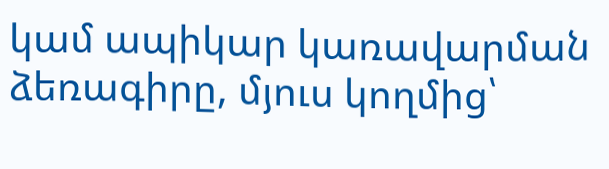կամ ապիկար կառավարման ձեռագիրը, մյուս կողմից՝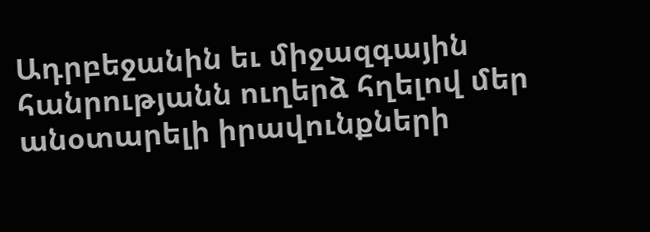Ադրբեջանին եւ միջազգային հանրությանն ուղերձ հղելով մեր անօտարելի իրավունքների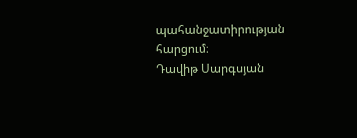պահանջատիրության հարցում։
Դավիթ Սարգսյան